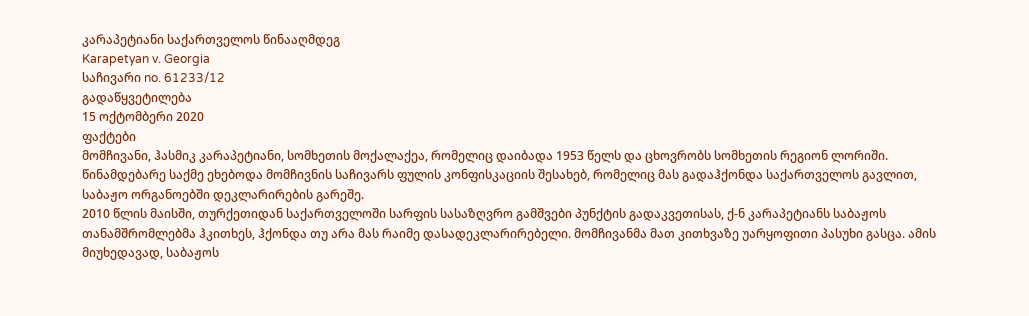კარაპეტიანი საქართველოს წინააღმდეგ
Karapetyan v. Georgia
საჩივარი no. 61233/12
გადაწყვეტილება
15 ოქტომბერი 2020
ფაქტები
მომჩივანი, ჰასმიკ კარაპეტიანი, სომხეთის მოქალაქეა, რომელიც დაიბადა 1953 წელს და ცხოვრობს სომხეთის რეგიონ ლორიში.
წინამდებარე საქმე ეხებოდა მომჩივნის საჩივარს ფულის კონფისკაციის შესახებ, რომელიც მას გადაჰქონდა საქართველოს გავლით, საბაჟო ორგანოებში დეკლარირების გარეშე.
2010 წლის მაისში, თურქეთიდან საქართველოში სარფის სასაზღვრო გამშვები პუნქტის გადაკვეთისას, ქ-ნ კარაპეტიანს საბაჟოს თანამშრომლებმა ჰკითხეს, ჰქონდა თუ არა მას რაიმე დასადეკლარირებელი. მომჩივანმა მათ კითხვაზე უარყოფითი პასუხი გასცა. ამის მიუხედავად, საბაჟოს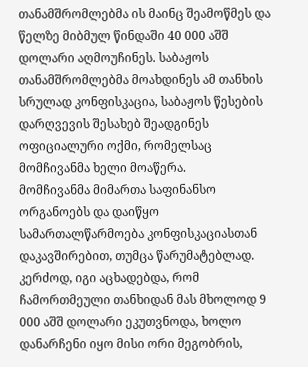თანამშრომლებმა ის მაინც შეამოწმეს და წელზე მიბმულ წინდაში 40 000 აშშ დოლარი აღმოუჩინეს. საბაჟოს თანამშრომლებმა მოახდინეს ამ თანხის სრულად კონფისკაცია, საბაჟოს წესების დარღვევის შესახებ შეადგინეს ოფიციალური ოქმი, რომელსაც მომჩივანმა ხელი მოაწერა.
მომჩივანმა მიმართა საფინანსო ორგანოებს და დაიწყო სამართალწარმოება კონფისკაციასთან დაკავშირებით, თუმცა წარუმატებლად. კერძოდ, იგი აცხადებდა, რომ ჩამორთმეული თანხიდან მას მხოლოდ 9 000 აშშ დოლარი ეკუთვნოდა, ხოლო დანარჩენი იყო მისი ორი მეგობრის,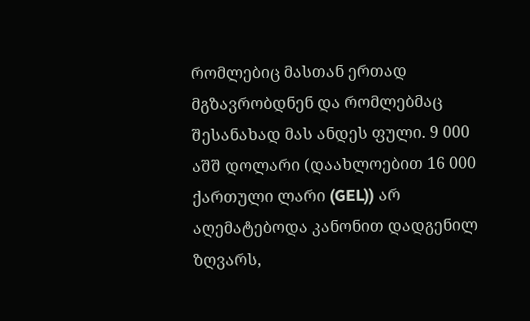რომლებიც მასთან ერთად მგზავრობდნენ და რომლებმაც შესანახად მას ანდეს ფული. 9 000 აშშ დოლარი (დაახლოებით 16 000 ქართული ლარი (GEL)) არ აღემატებოდა კანონით დადგენილ ზღვარს,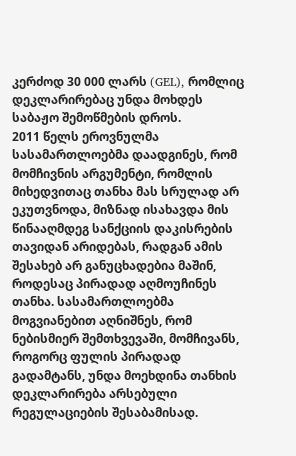კერძოდ 30 000 ლარს (GEL), რომლიც დეკლარირებაც უნდა მოხდეს საბაჟო შემოწმების დროს.
2011 წელს ეროვნულმა სასამართლოებმა დაადგინეს, რომ მომჩივნის არგუმენტი, რომლის მიხედვითაც თანხა მას სრულად არ ეკუთვნოდა, მიზნად ისახავდა მის წინააღმდეგ სანქციის დაკისრების თავიდან არიდებას, რადგან ამის შესახებ არ განუცხადებია მაშინ, როდესაც პირადად აღმოუჩინეს თანხა. სასამართლოებმა მოგვიანებით აღნიშნეს, რომ ნებისმიერ შემთხვევაში, მომჩივანს, როგორც ფულის პირადად გადამტანს, უნდა მოეხდინა თანხის დეკლარირება არსებული რეგულაციების შესაბამისად.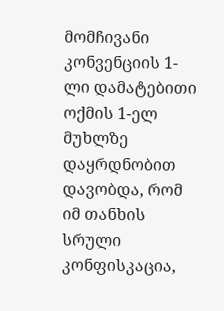მომჩივანი კონვენციის 1-ლი დამატებითი ოქმის 1-ელ მუხლზე დაყრდნობით დავობდა, რომ იმ თანხის სრული კონფისკაცია,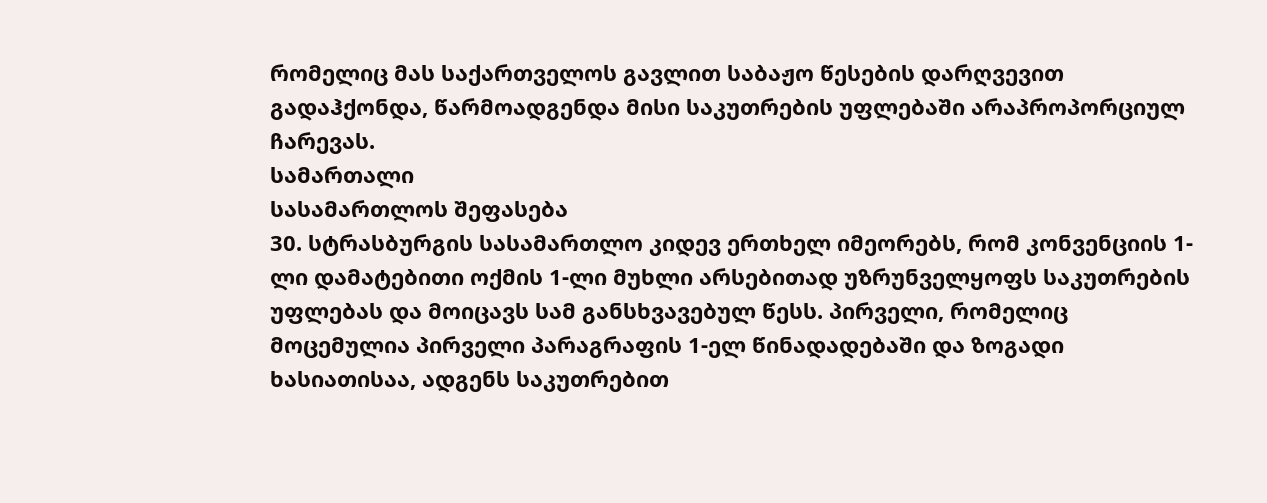რომელიც მას საქართველოს გავლით საბაჟო წესების დარღვევით გადაჰქონდა, წარმოადგენდა მისი საკუთრების უფლებაში არაპროპორციულ ჩარევას.
სამართალი
სასამართლოს შეფასება
30. სტრასბურგის სასამართლო კიდევ ერთხელ იმეორებს, რომ კონვენციის 1-ლი დამატებითი ოქმის 1-ლი მუხლი არსებითად უზრუნველყოფს საკუთრების უფლებას და მოიცავს სამ განსხვავებულ წესს. პირველი, რომელიც მოცემულია პირველი პარაგრაფის 1-ელ წინადადებაში და ზოგადი ხასიათისაა, ადგენს საკუთრებით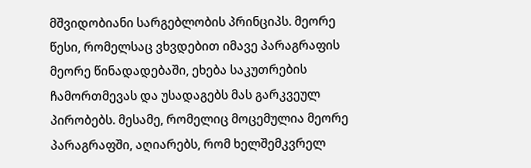მშვიდობიანი სარგებლობის პრინციპს. მეორე წესი, რომელსაც ვხვდებით იმავე პარაგრაფის მეორე წინადადებაში, ეხება საკუთრების ჩამორთმევას და უსადაგებს მას გარკვეულ პირობებს. მესამე, რომელიც მოცემულია მეორე პარაგრაფში, აღიარებს, რომ ხელშემკვრელ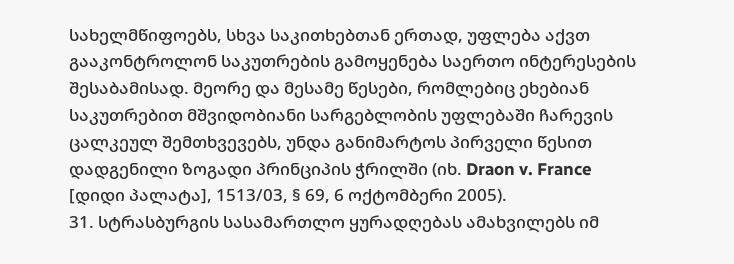სახელმწიფოებს, სხვა საკითხებთან ერთად, უფლება აქვთ გააკონტროლონ საკუთრების გამოყენება საერთო ინტერესების შესაბამისად. მეორე და მესამე წესები, რომლებიც ეხებიან საკუთრებით მშვიდობიანი სარგებლობის უფლებაში ჩარევის ცალკეულ შემთხვევებს, უნდა განიმარტოს პირველი წესით დადგენილი ზოგადი პრინციპის ჭრილში (იხ. Draon v. France [დიდი პალატა], 1513/03, § 69, 6 ოქტომბერი 2005).
31. სტრასბურგის სასამართლო ყურადღებას ამახვილებს იმ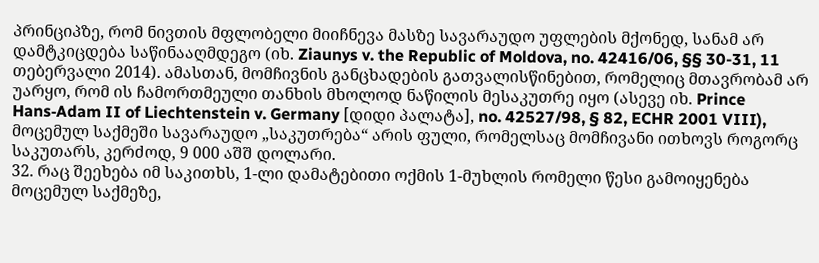პრინციპზე, რომ ნივთის მფლობელი მიიჩნევა მასზე სავარაუდო უფლების მქონედ, სანამ არ დამტკიცდება საწინააღმდეგო (იხ. Ziaunys v. the Republic of Moldova, no. 42416/06, §§ 30-31, 11 თებერვალი 2014). ამასთან, მომჩივნის განცხადების გათვალისწინებით, რომელიც მთავრობამ არ უარყო, რომ ის ჩამორთმეული თანხის მხოლოდ ნაწილის მესაკუთრე იყო (ასევე იხ. Prince Hans‑Adam II of Liechtenstein v. Germany [დიდი პალატა], no. 42527/98, § 82, ECHR 2001 VIII), მოცემულ საქმეში სავარაუდო „საკუთრება“ არის ფული, რომელსაც მომჩივანი ითხოვს როგორც საკუთარს, კერძოდ, 9 000 აშშ დოლარი.
32. რაც შეეხება იმ საკითხს, 1-ლი დამატებითი ოქმის 1-მუხლის რომელი წესი გამოიყენება მოცემულ საქმეზე,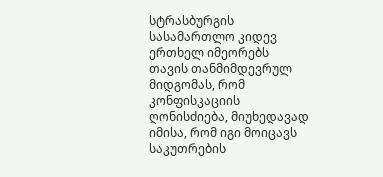სტრასბურგის სასამართლო კიდევ ერთხელ იმეორებს თავის თანმიმდევრულ მიდგომას, რომ კონფისკაციის ღონისძიება, მიუხედავად იმისა, რომ იგი მოიცავს საკუთრების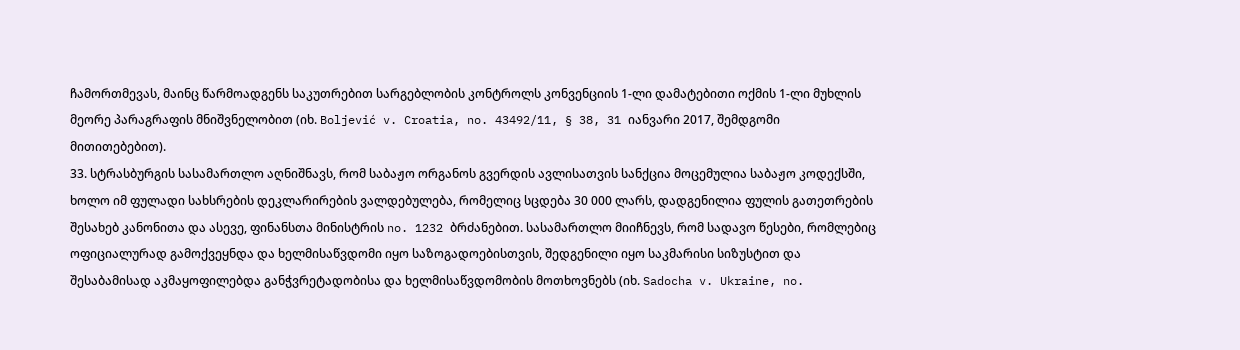ჩამორთმევას, მაინც წარმოადგენს საკუთრებით სარგებლობის კონტროლს კონვენციის 1-ლი დამატებითი ოქმის 1-ლი მუხლის მეორე პარაგრაფის მნიშვნელობით (იხ. Boljević v. Croatia, no. 43492/11, § 38, 31 იანვარი 2017, შემდგომი მითითებებით).
33. სტრასბურგის სასამართლო აღნიშნავს, რომ საბაჟო ორგანოს გვერდის ავლისათვის სანქცია მოცემულია საბაჟო კოდექსში, ხოლო იმ ფულადი სახსრების დეკლარირების ვალდებულება, რომელიც სცდება 30 000 ლარს, დადგენილია ფულის გათეთრების შესახებ კანონითა და ასევე, ფინანსთა მინისტრის no. 1232 ბრძანებით. სასამართლო მიიჩნევს, რომ სადავო წესები, რომლებიც ოფიციალურად გამოქვეყნდა და ხელმისაწვდომი იყო საზოგადოებისთვის, შედგენილი იყო საკმარისი სიზუსტით და შესაბამისად აკმაყოფილებდა განჭვრეტადობისა და ხელმისაწვდომობის მოთხოვნებს (იხ. Sadocha v. Ukraine, no.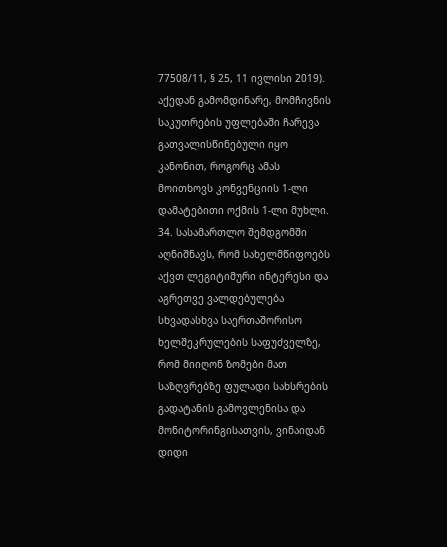77508/11, § 25, 11 ივლისი 2019). აქედან გამომდინარე, მომჩივნის საკუთრების უფლებაში ჩარევა გათვალისწინებული იყო კანონით, როგორც ამას მოითხოვს კონვენციის 1-ლი დამატებითი ოქმის 1-ლი მუხლი.
34. სასამართლო შემდგომში აღნიშნავს, რომ სახელმწიფოებს აქვთ ლეგიტიმური ინტერესი და აგრეთვე ვალდებულება სხვადასხვა საერთაშორისო ხელშეკრულების საფუძველზე, რომ მიიღონ ზომები მათ საზღვრებზე ფულადი სახსრების გადატანის გამოვლენისა და მონიტორინგისათვის, ვინაიდან დიდი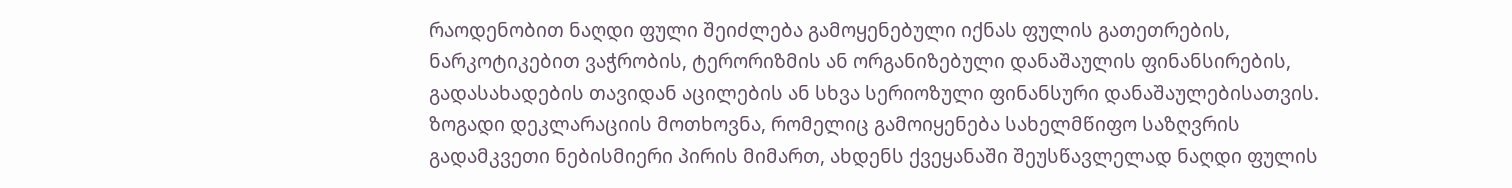რაოდენობით ნაღდი ფული შეიძლება გამოყენებული იქნას ფულის გათეთრების, ნარკოტიკებით ვაჭრობის, ტერორიზმის ან ორგანიზებული დანაშაულის ფინანსირების, გადასახადების თავიდან აცილების ან სხვა სერიოზული ფინანსური დანაშაულებისათვის. ზოგადი დეკლარაციის მოთხოვნა, რომელიც გამოიყენება სახელმწიფო საზღვრის გადამკვეთი ნებისმიერი პირის მიმართ, ახდენს ქვეყანაში შეუსწავლელად ნაღდი ფულის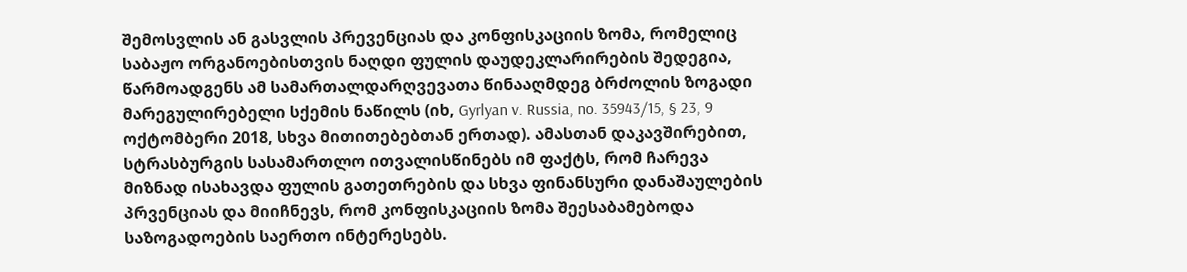შემოსვლის ან გასვლის პრევენციას და კონფისკაციის ზომა, რომელიც საბაჟო ორგანოებისთვის ნაღდი ფულის დაუდეკლარირების შედეგია, წარმოადგენს ამ სამართალდარღვევათა წინააღმდეგ ბრძოლის ზოგადი მარეგულირებელი სქემის ნაწილს (იხ, Gyrlyan v. Russia, no. 35943/15, § 23, 9 ოქტომბერი 2018, სხვა მითითებებთან ერთად). ამასთან დაკავშირებით, სტრასბურგის სასამართლო ითვალისწინებს იმ ფაქტს, რომ ჩარევა მიზნად ისახავდა ფულის გათეთრების და სხვა ფინანსური დანაშაულების პრვენციას და მიიჩნევს, რომ კონფისკაციის ზომა შეესაბამებოდა საზოგადოების საერთო ინტერესებს.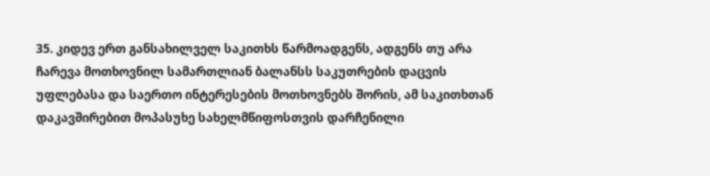35. კიდევ ერთ განსახილველ საკითხს წარმოადგენს, ადგენს თუ არა ჩარევა მოთხოვნილ სამართლიან ბალანსს საკუთრების დაცვის უფლებასა და საერთო ინტერესების მოთხოვნებს შორის, ამ საკითხთან დაკავშირებით მოპასუხე სახელმწიფოსთვის დარჩენილი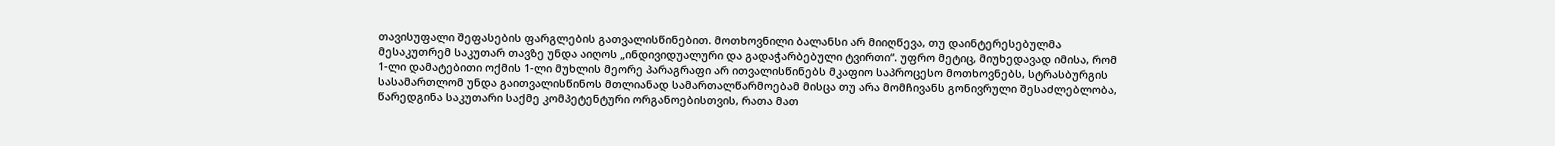თავისუფალი შეფასების ფარგლების გათვალისწინებით. მოთხოვნილი ბალანსი არ მიიღწევა, თუ დაინტერესებულმა მესაკუთრემ საკუთარ თავზე უნდა აიღოს „ინდივიდუალური და გადაჭარბებული ტვირთი“. უფრო მეტიც, მიუხედავად იმისა, რომ 1-ლი დამატებითი ოქმის 1-ლი მუხლის მეორე პარაგრაფი არ ითვალისწინებს მკაფიო საპროცესო მოთხოვნებს, სტრასბურგის სასამართლომ უნდა გაითვალისწინოს მთლიანად სამართალწარმოებამ მისცა თუ არა მომჩივანს გონივრული შესაძლებლობა, წარედგინა საკუთარი საქმე კომპეტენტური ორგანოებისთვის, რათა მათ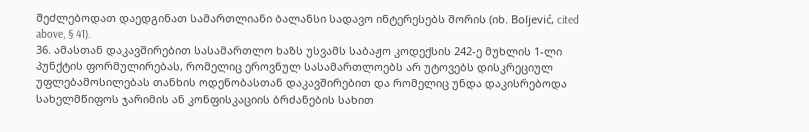შეძლებოდათ დაედგინათ სამართლიანი ბალანსი სადავო ინტერესებს შორის (იხ. Boljević, cited above, § 41).
36. ამასთან დაკავშირებით სასამართლო ხაზს უსვამს საბაჟო კოდექსის 242-ე მუხლის 1-ლი პუნქტის ფორმულირებას, რომელიც ეროვნულ სასამართლოებს არ უტოვებს დისკრეციულ უფლებამოსილებას თანხის ოდენობასთან დაკავშირებით და რომელიც უნდა დაკისრებოდა სახელმწიფოს ჯარიმის ან კონფისკაციის ბრძანების სახით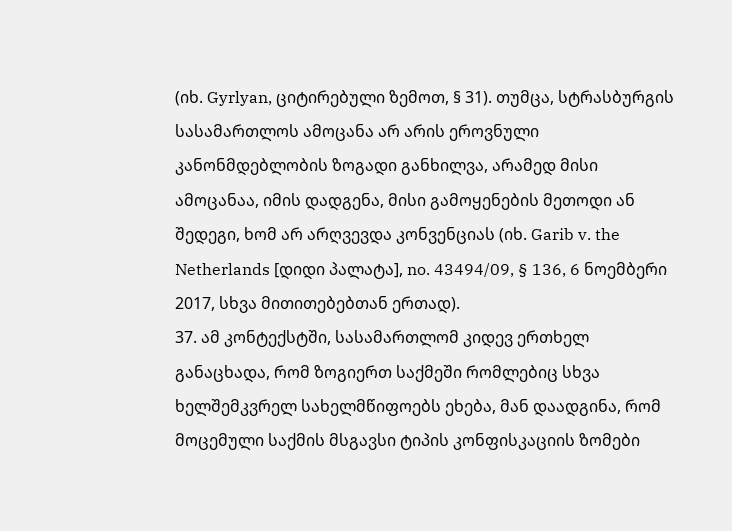(იხ. Gyrlyan, ციტირებული ზემოთ, § 31). თუმცა, სტრასბურგის სასამართლოს ამოცანა არ არის ეროვნული კანონმდებლობის ზოგადი განხილვა, არამედ მისი ამოცანაა, იმის დადგენა, მისი გამოყენების მეთოდი ან შედეგი, ხომ არ არღვევდა კონვენციას (იხ. Garib v. the Netherlands [დიდი პალატა], no. 43494/09, § 136, 6 ნოემბერი 2017, სხვა მითითებებთან ერთად).
37. ამ კონტექსტში, სასამართლომ კიდევ ერთხელ განაცხადა, რომ ზოგიერთ საქმეში რომლებიც სხვა ხელშემკვრელ სახელმწიფოებს ეხება, მან დაადგინა, რომ მოცემული საქმის მსგავსი ტიპის კონფისკაციის ზომები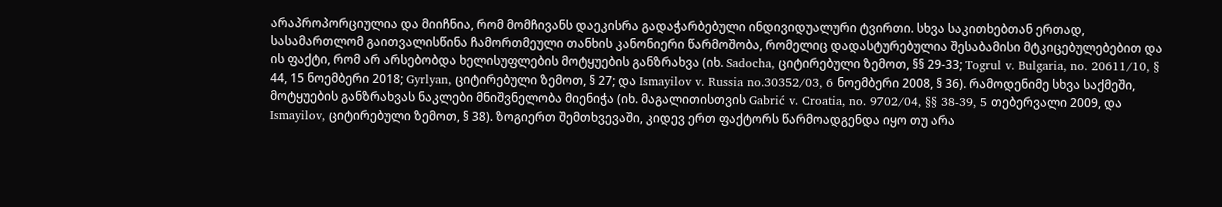არაპროპორციულია და მიიჩნია, რომ მომჩივანს დაეკისრა გადაჭარბებული ინდივიდუალური ტვირთი. სხვა საკითხებთან ერთად, სასამართლომ გაითვალისწინა ჩამორთმეული თანხის კანონიერი წარმოშობა, რომელიც დადასტურებულია შესაბამისი მტკიცებულებებით და ის ფაქტი, რომ არ არსებობდა ხელისუფლების მოტყუების განზრახვა (იხ. Sadocha, ციტირებული ზემოთ, §§ 29-33; Togrul v. Bulgaria, no. 20611/10, § 44, 15 ნოემბერი 2018; Gyrlyan, ციტირებული ზემოთ, § 27; და Ismayilov v. Russia no.30352/03, 6 ნოემბერი 2008, § 36). რამოდენიმე სხვა საქმეში, მოტყუების განზრახვას ნაკლები მნიშვნელობა მიენიჭა (იხ. მაგალითისთვის Gabrić v. Croatia, no. 9702/04, §§ 38-39, 5 თებერვალი 2009, და Ismayilov, ციტირებული ზემოთ, § 38). ზოგიერთ შემთხვევაში, კიდევ ერთ ფაქტორს წარმოადგენდა იყო თუ არა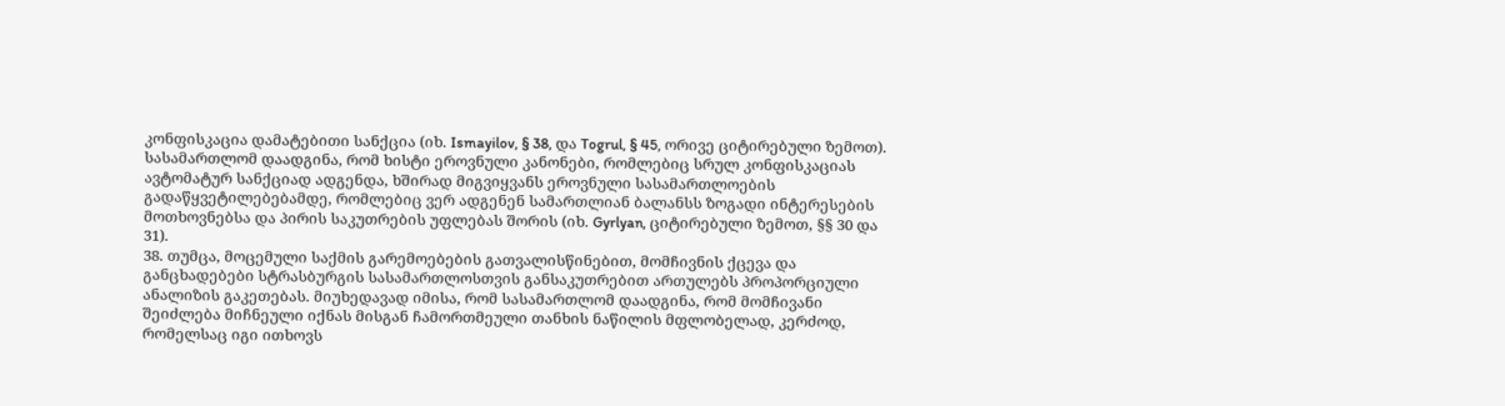კონფისკაცია დამატებითი სანქცია (იხ. Ismayilov, § 38, და Togrul, § 45, ორივე ციტირებული ზემოთ). სასამართლომ დაადგინა, რომ ხისტი ეროვნული კანონები, რომლებიც სრულ კონფისკაციას ავტომატურ სანქციად ადგენდა, ხშირად მიგვიყვანს ეროვნული სასამართლოების გადაწყვეტილებებამდე, რომლებიც ვერ ადგენენ სამართლიან ბალანსს ზოგადი ინტერესების მოთხოვნებსა და პირის საკუთრების უფლებას შორის (იხ. Gyrlyan, ციტირებული ზემოთ, §§ 30 და 31).
38. თუმცა, მოცემული საქმის გარემოებების გათვალისწინებით, მომჩივნის ქცევა და განცხადებები სტრასბურგის სასამართლოსთვის განსაკუთრებით ართულებს პროპორციული ანალიზის გაკეთებას. მიუხედავად იმისა, რომ სასამართლომ დაადგინა, რომ მომჩივანი შეიძლება მიჩნეული იქნას მისგან ჩამორთმეული თანხის ნაწილის მფლობელად, კერძოდ, რომელსაც იგი ითხოვს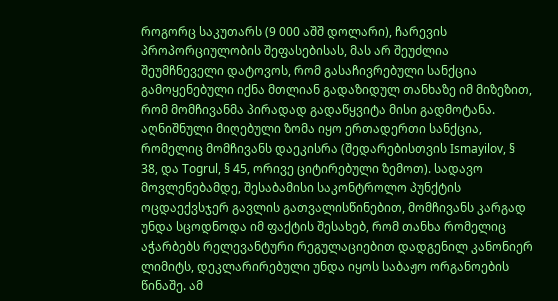როგორც საკუთარს (9 000 აშშ დოლარი), ჩარევის პროპორციულობის შეფასებისას, მას არ შეუძლია შეუმჩნეველი დატოვოს, რომ გასაჩივრებული სანქცია გამოყენებული იქნა მთლიან გადაზიდულ თანხაზე იმ მიზეზით, რომ მომჩივანმა პირადად გადაწყვიტა მისი გადმოტანა. აღნიშნული მიღებული ზომა იყო ერთადერთი სანქცია, რომელიც მომჩივანს დაეკისრა (შედარებისთვის Ismayilov, § 38, და Togrul, § 45, ორივე ციტირებული ზემოთ). სადავო მოვლენებამდე, შესაბამისი საკონტროლო პუნქტის ოცდაექვსჯერ გავლის გათვალისწინებით, მომჩივანს კარგად უნდა სცოდნოდა იმ ფაქტის შესახებ, რომ თანხა რომელიც აჭარბებს რელევანტური რეგულაციებით დადგენილ კანონიერ ლიმიტს, დეკლარირებული უნდა იყოს საბაჟო ორგანოების წინაშე. ამ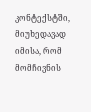კონტექსტში, მიუხედავად იმისა, რომ მომჩივნის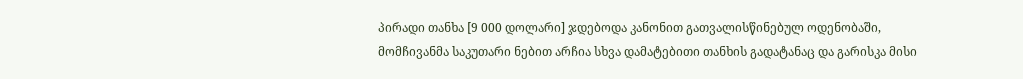პირადი თანხა [9 000 დოლარი] ჯდებოდა კანონით გათვალისწინებულ ოდენობაში, მომჩივანმა საკუთარი ნებით არჩია სხვა დამატებითი თანხის გადატანაც და გარისკა მისი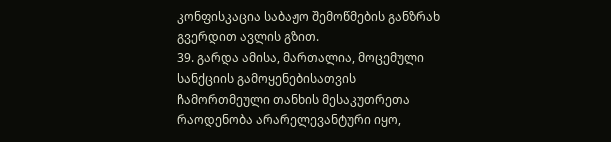კონფისკაცია საბაჟო შემოწმების განზრახ გვერდით ავლის გზით.
39. გარდა ამისა, მართალია, მოცემული სანქციის გამოყენებისათვის ჩამორთმეული თანხის მესაკუთრეთა რაოდენობა არარელევანტური იყო,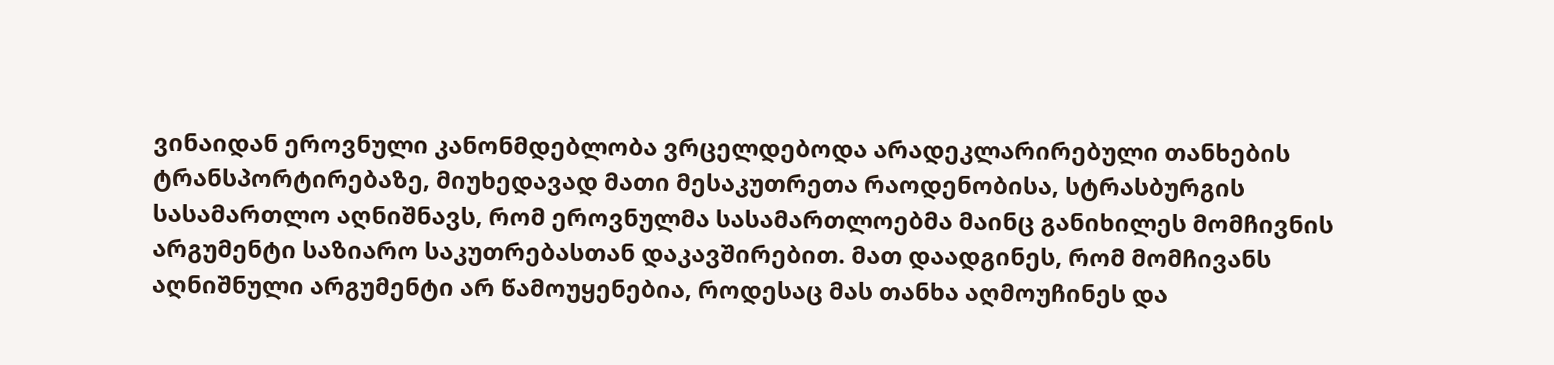ვინაიდან ეროვნული კანონმდებლობა ვრცელდებოდა არადეკლარირებული თანხების ტრანსპორტირებაზე, მიუხედავად მათი მესაკუთრეთა რაოდენობისა, სტრასბურგის სასამართლო აღნიშნავს, რომ ეროვნულმა სასამართლოებმა მაინც განიხილეს მომჩივნის არგუმენტი საზიარო საკუთრებასთან დაკავშირებით. მათ დაადგინეს, რომ მომჩივანს აღნიშნული არგუმენტი არ წამოუყენებია, როდესაც მას თანხა აღმოუჩინეს და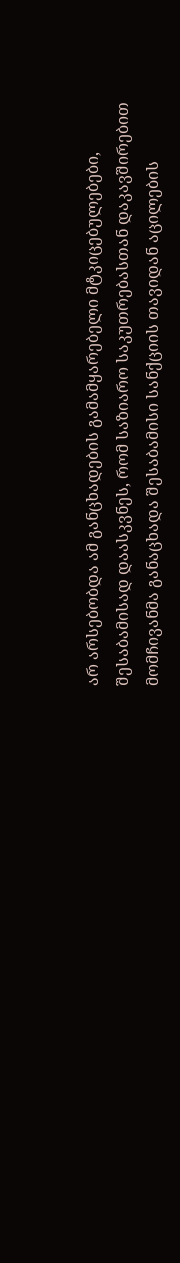არ არსებობდა ამ განცხადების გამამყარებელი მტკიცებულებები, შესაბამისად დაასკვნეს, რომ საზიარო საკუთრებასთან დაკავშირებით მომჩივანმა განაცხადა შესაბამისი სანქციის თავიდან აცილების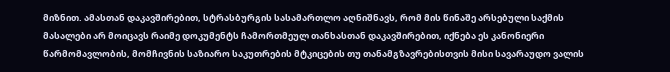მიზნით. ამასთან დაკავშირებით, სტრასბურგის სასამართლო აღნიშნავს, რომ მის წინაშე არსებული საქმის მასალები არ მოიცავს რაიმე დოკუმენტს ჩამორთმეულ თანხასთან დაკავშირებით, იქნება ეს კანონიერი წარმომავლობის, მომჩივნის საზიარო საკუთრების მტკიცების თუ თანამგზავრებისთვის მისი სავარაუდო ვალის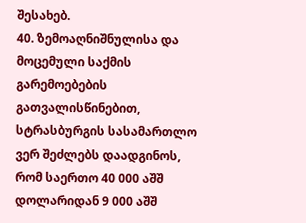შესახებ.
40. ზემოაღნიშნულისა და მოცემული საქმის გარემოებების გათვალისწინებით, სტრასბურგის სასამართლო ვერ შეძლებს დაადგინოს, რომ საერთო 40 000 აშშ დოლარიდან 9 000 აშშ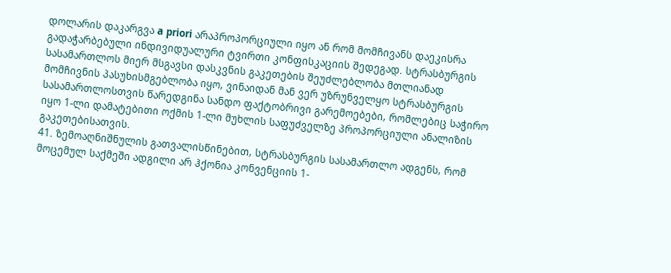დოლარის დაკარგვა a priori არაპროპორციული იყო ან რომ მომჩივანს დაეკისრა გადაჭარბებული ინდივიდუალური ტვირთი კონფისკაციის შედეგად. სტრასბურგის სასამართლოს მიერ მსგავსი დასკვნის გაკეთების შეუძლებლობა მთლიანად მომჩივნის პასუხისმგებლობა იყო, ვინაიდან მან ვერ უზრუნველყო სტრასბურგის სასამართლოსთვის წარედგინა სანდო ფაქტობრივი გარემოებები, რომლებიც საჭირო იყო 1-ლი დამატებითი ოქმის 1-ლი მუხლის საფუძველზე პროპორციული ანალიზის გაკეთებისათვის.
41. ზემოაღნიშნულის გათვალისწინებით, სტრასბურგის სასამართლო ადგენს, რომ მოცემულ საქმეში ადგილი არ ჰქონია კონვენციის 1-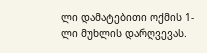ლი დამატებითი ოქმის 1-ლი მუხლის დარღვევას.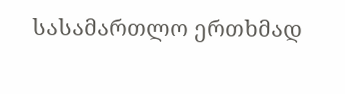სასამართლო ერთხმად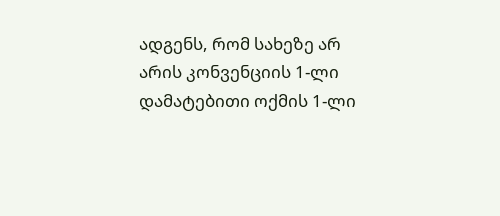ადგენს, რომ სახეზე არ არის კონვენციის 1-ლი დამატებითი ოქმის 1-ლი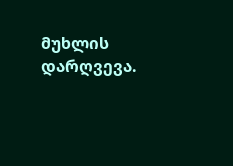მუხლის დარღვევა.